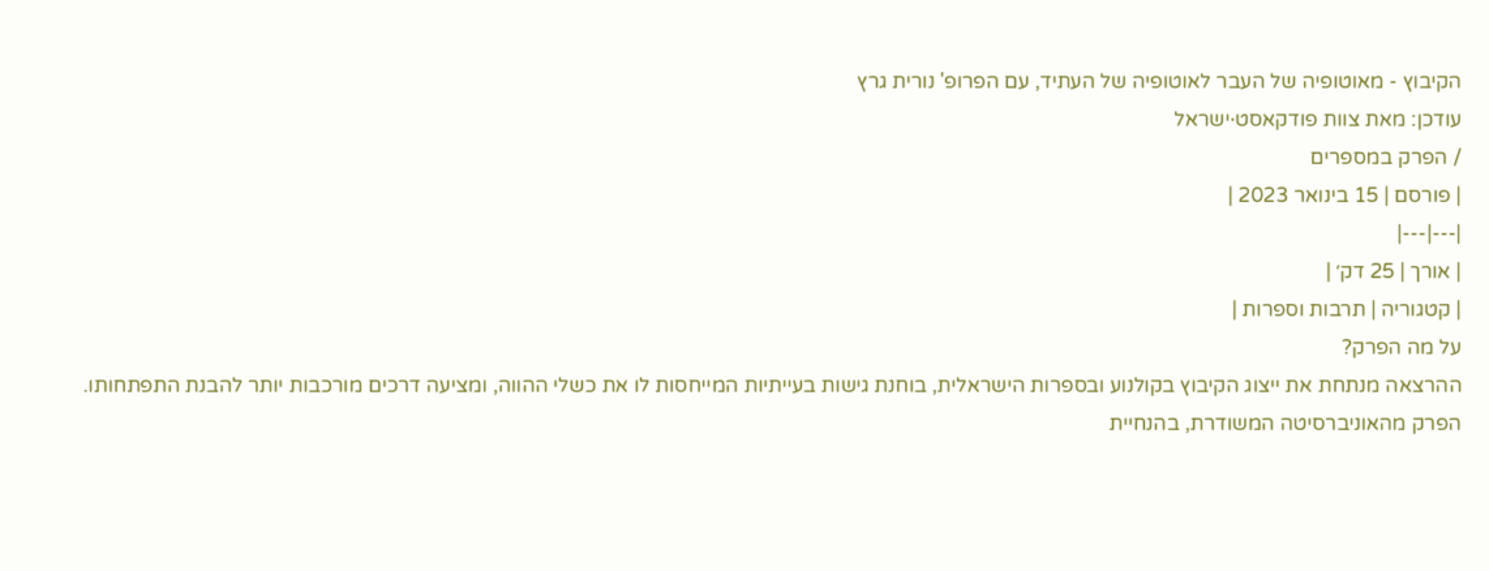הקיבוץ - מאוטופיה של העבר לאוטופיה של העתיד, עם הפרופ' נורית גרץ
עודכן: מאת צוות פודקאסט·ישראל
/ הפרק במספרים
| פורסם | 15 בינואר 2023 |
|---|---|
| אורך | 25 דק׳ |
| קטגוריה | תרבות וספרות |
על מה הפרק?
ההרצאה מנתחת את ייצוג הקיבוץ בקולנוע ובספרות הישראלית, בוחנת גישות בעייתיות המייחסות לו את כשלי ההווה, ומציעה דרכים מורכבות יותר להבנת התפתחותו.
הפרק מהאוניברסיטה המשודרת, בהנחיית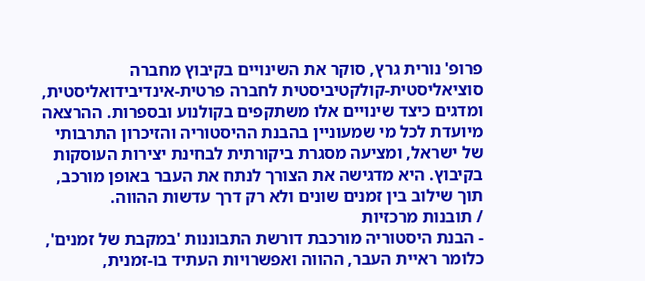פרופ' נורית גרץ, סוקר את השינויים בקיבוץ מחברה סוציאליסטית-קולקטיביסטית לחברה פרטית-אינדיבידואליסטית, ומדגים כיצד שינויים אלו משתקפים בקולנוע ובספרות. ההרצאה מיועדת לכל מי שמעוניין בהבנת ההיסטוריה והזיכרון התרבותי של ישראל, ומציעה מסגרת ביקורתית לבחינת יצירות העוסקות בקיבוץ. היא מדגישה את הצורך לנתח את העבר באופן מורכב, תוך שילוב בין זמנים שונים ולא רק דרך עדשות ההווה.
/ תובנות מרכזיות
- הבנת היסטוריה מורכבת דורשת התבוננות 'במקבת של זמנים', כלומר ראיית העבר, ההווה ואפשרויות העתיד בו-זמנית,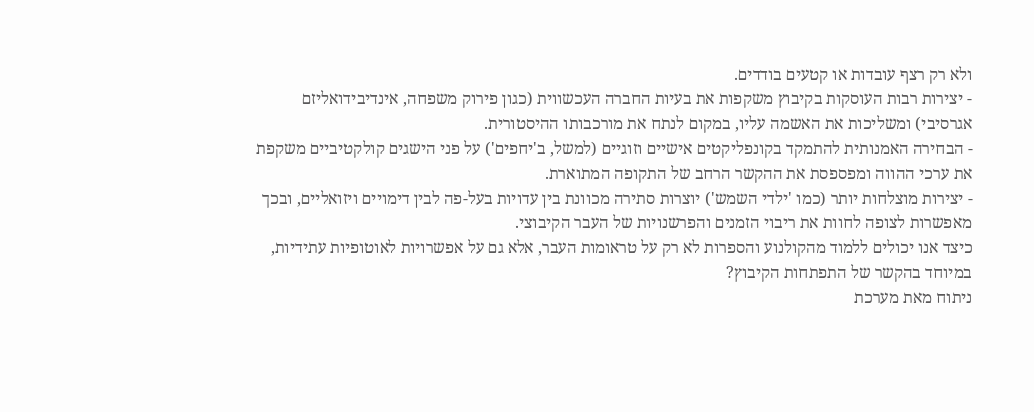ולא רק רצף עובדות או קטעים בודדים.
- יצירות רבות העוסקות בקיבוץ משקפות את בעיות החברה העכשווית (כגון פירוק משפחה, אינדיבידואליזם אגרסיבי) ומשליכות את האשמה עליו, במקום לנתח את מורכבותו ההיסטורית.
- הבחירה האמנותית להתמקד בקונפליקטים אישיים וזוגיים (למשל, ב'יחפים') על פני הישגים קולקטיביים משקפת את ערכי ההווה ומפספסת את ההקשר הרחב של התקופה המתוארת.
- יצירות מוצלחות יותר (כמו 'ילדי השמש') יוצרות סתירה מכוונת בין עדויות בעל-פה לבין דימויים ויזואליים, ובכך מאפשרות לצופה לחוות את ריבוי הזמנים והפרשנויות של העבר הקיבוצי.
כיצד אנו יכולים ללמוד מהקולנוע והספרות לא רק על טראומות העבר, אלא גם על אפשרויות לאוטופיות עתידיות, במיוחד בהקשר של התפתחות הקיבוץ?
ניתוח מאת מערכת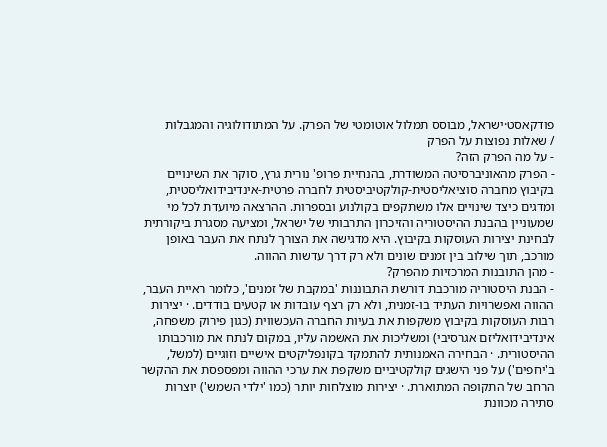פודקאסט·ישראל, מבוסס תמלול אוטומטי של הפרק. על המתודולוגיה והמגבלות
/ שאלות נפוצות על הפרק
- על מה הפרק הזה?
- הפרק מהאוניברסיטה המשודרת, בהנחיית פרופ' נורית גרץ, סוקר את השינויים בקיבוץ מחברה סוציאליסטית-קולקטיביסטית לחברה פרטית-אינדיבידואליסטית, ומדגים כיצד שינויים אלו משתקפים בקולנוע ובספרות. ההרצאה מיועדת לכל מי שמעוניין בהבנת ההיסטוריה והזיכרון התרבותי של ישראל, ומציעה מסגרת ביקורתית לבחינת יצירות העוסקות בקיבוץ. היא מדגישה את הצורך לנתח את העבר באופן מורכב, תוך שילוב בין זמנים שונים ולא רק דרך עדשות ההווה.
- מהן התובנות המרכזיות מהפרק?
- הבנת היסטוריה מורכבת דורשת התבוננות 'במקבת של זמנים', כלומר ראיית העבר, ההווה ואפשרויות העתיד בו-זמנית, ולא רק רצף עובדות או קטעים בודדים. · יצירות רבות העוסקות בקיבוץ משקפות את בעיות החברה העכשווית (כגון פירוק משפחה, אינדיבידואליזם אגרסיבי) ומשליכות את האשמה עליו, במקום לנתח את מורכבותו ההיסטורית. · הבחירה האמנותית להתמקד בקונפליקטים אישיים וזוגיים (למשל, ב'יחפים') על פני הישגים קולקטיביים משקפת את ערכי ההווה ומפספסת את ההקשר הרחב של התקופה המתוארת. · יצירות מוצלחות יותר (כמו 'ילדי השמש') יוצרות סתירה מכוונת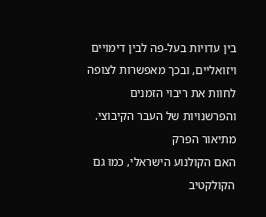בין עדויות בעל-פה לבין דימויים ויזואליים, ובכך מאפשרות לצופה לחוות את ריבוי הזמנים והפרשנויות של העבר הקיבוצי.
מתיאור הפרק
האם הקולנוע הישראלי, כמו גם הקולקטיב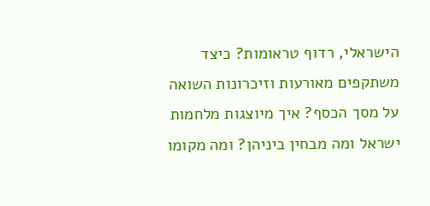הישראלי, רדוף טראומות? כיצד משתקפים מאורעות וזיכרונות השואה על מסך הכסף? איך מיוצגות מלחמות ישראל ומה מבחין ביניהן? ומה מקומו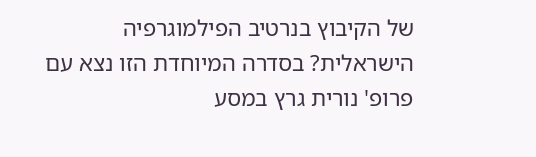של הקיבוץ בנרטיב הפילמוגרפיה הישראלית? בסדרה המיוחדת הזו נצא עם פרופ' נורית גרץ במסע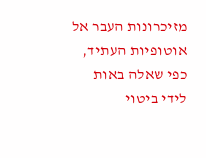מזיכרונות העבר אל אוטופיות העתיד, כפי שאלה באות לידי ביטוי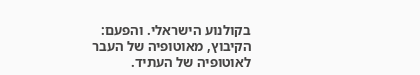בקולנוע הישראלי. והפעם: הקיבוץ, מאוטופיה של העבר לאוטופיה של העתיד.